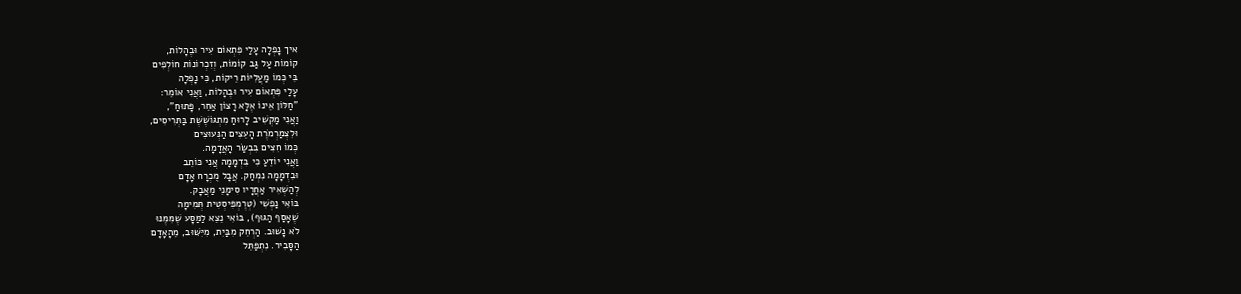איך נָפְלָה עָלַי פִּתְאוֹם עִיר וּבֶהָלוֹת,
קוֹמוֹת עַל גַּב קוֹמוֹת, וְזִכְרוֹנוֹת חוֹלְפִים
בִּי כְּמוֹ מַעֲלִיּוֹת רֵיקוֹת, כִּי נָפְלָה
עָלַי פִּתְאוֹם עִיר וּבֶהָלוֹת, וַאֲנִי אוֹמֵר:
"חַלּוֹן אֵינוֹ אֶלָּא רָצוֹן אַחֵר, פָּתוּחַ",
וַאֲנִי מַקְשִׁיב לָרוּחַ מִתְגּוֹשֶׁשֶׁת בַּתְּרִיסִים,
וּלִצְמַרְמֹרֶת הָעֵצִים הַנְּעוּצִים
כְּמוֹ חִצִּים בִּבְשַׂר הָאֲדָמָה.
וַאֲנִי יוֹדֵעַ כִּי בִּדְמָמָה אֲנִי כּוֹתֵב
וּבִדְמָמָה נִמְחַק. אֲבָל מֻכְרָח אָדָם
לְהַשְׁאִיר אַחֲרָיו סִימָנֵי מַאֲבָק.
בּוֹאִי נַפְשִׁי (טְרֶמְפִּיסְטִית תְּמִימָה
שֶׁאָסַף הַגּוּף), בּוֹאִי נֵצֵא לַמַּסָּע שֶׁמִּמֶּנּוּ
לֹא נָשׁוּב. הַרְחֵק מִבַּיִת, מִיִּשּׁוּב, מֵהָאָדָם
הַסָּבִיר. נִתְפַּתֵּל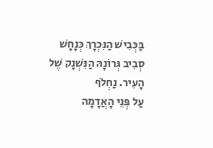בַּכְּבִישׁ הַנִּכְרָךְ כְּנָחָשׁ
סְבִיב גְּרוֹנָהּ הַנִּשְׁנָק שֶׁל הָעִיר. נַחְלֹף
עַל פְּנֵי הָאֲדָמָה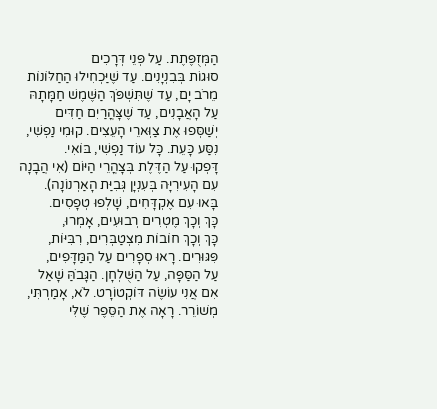הַמְּזֻפֶּתֶת. עַל פְּנֵי דְּרָכִים
סוּגוֹת בְּבִנְיָנִים. עַד שֶׁיַּכְחִילוּ הַחַלּוֹנוֹת
מֵרֹב יָם, עַד שֶׁתִּשְׁפֹּךְ הַשֶּׁמֶשׁ חַמָּתָהּ
עַל הָאֲבָנִים, עַד שֶׁצָּהֳרַיִם חַדִּים
יְשַׁסְּפוּ אֶת צַוְּארֵי הָעֵצִים. קוּמִי נַפְשִׁי,
נִסַּע כָּעֵת. כָּל עוֹד נַפְשִׁי, בּוֹאִי.
דָּפְקוּ עַל הַדֶּלֶת בְּצָהֳרֵי הַיּוֹם (אִי הֲבָנָה
עִם הָעִירִיָּה בְּעִנְיָן גְּבִיַּת הָאַרְנוֹנָה).
בָּאוּ עִם אֶקְדָּחִים, שָׁלְפוּ טְפָסִים.
כָּךְ וְכָךְ מֶטְרִים רְבוּעִים, אָמְרוּ,
כָּךְ וְכָךְ חוֹבוֹת מִצְטַבְּרִים, רִבִּיּוֹת,
פִּגּוּרִים. רָאוּ סְפָרִים עַל הַמַּדָּפִים,
עַל הַסַּפָּה, עַל הַשֻּׁלְחָן. הַגָּבֹהַּ שָׁאַל
אִם אֲנִי עוֹשֶׂה דּוֹקְטוֹרָט. לֹא, אָמַרְתִּי,
מְשׁוֹרֵר. רָאָה אֶת הַסֵּפֶר שֶׁלִּי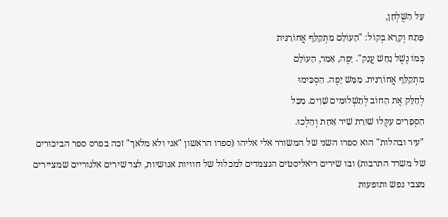עַל הַשֻּׁלְחָן,
פָּתַח וְקָרָא בְּקוֹל: "הָעוֹלָם מִתְקַלֵּף אֲחוֹרַנִּית
כְּמוֹ נֶשֶׁל נָחָשׁ עֲנָק". יָפֶה, אָמַר, הָעוֹלָם
מִתְקַלֵּף אֲחוֹרַנִּית. מַמָּשׁ יָפֶה. הִסְכִּימוּ
לְחַלֵּק אֶת הַחוֹב לְתַשְׁלוּמִים שָׁוִים. מִכָּל
הַסְּפָרִים עִקְּלוּ שׁוּרַת שִׁיר אַחַת וְהָלְכוּ.
"עיר ובהלות" הוא ספרו השני של המשורר אלי אליהו (ספרו הראשון "אני ולא מלאך" זכה בפרס ספר הביכורים של משרד התרבות) ובו שירים ריאליסטים הנצמדים למכלול של חוויות אנושיות, לצד שירים אלגוריים שמציירים מצבי נפש ותופעות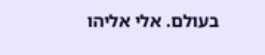בעולם. אלי אליהו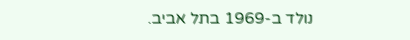נולד ב-1969 בתל אביב.